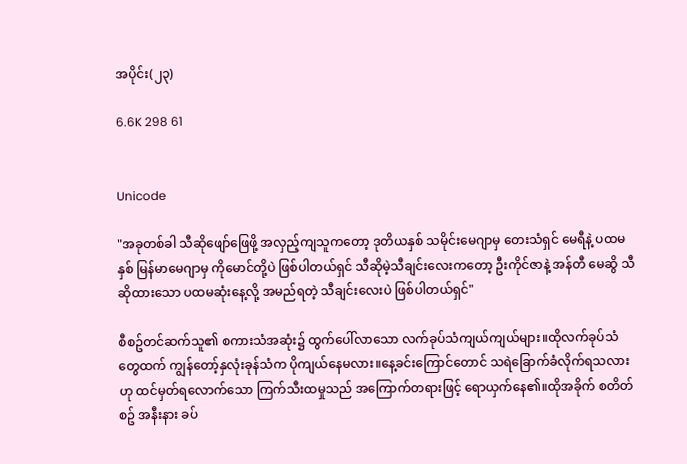အပိုင်း(၂၃)

6.6K 298 61


Unicode

"အခုတစ်ခါ သီဆိုဖျော်ဖြေဖို့ အလှည့်ကျသူကတော့ ဒုတိယနှစ် သမိုင်းမေဂျာမှ တေးသံရှင် မေရီနဲ့ ပထမနှစ် မြန်မာမေဂျာမှ ကိုမောင်တို့ပဲ ဖြစ်ပါတယ်ရှင် သီဆိုမဲ့သီချင်းလေးကတော့ ဦးကိုင်ဇာနဲ့ အန်တီ မေဆွိ သီဆိုထားသော ပထမဆုံးနေ့လို့ အမည်ရတဲ့ သီချင်းလေးပဲ ဖြစ်ပါတယ်ရှင်"

စီစဥ်တင်ဆက်သူ၏ စကားသံအဆုံး၌ ထွက်ပေါ်လာသော လက်ခုပ်သံကျယ်ကျယ်များ။ထိုလက်ခုပ်သံတွေထက် ကျွန်တော့်နှလုံးခုန်သံက ပိုကျယ်နေမလား။နေ့ခင်းကြောင်တောင် သရဲခြောက်ခံလိုက်ရသလားဟု ထင်မှတ်ရလောက်သော ကြက်သီးထမှုသည် အကြောက်တရားဖြင့် ရောယှက်နေ၏။ထိုအခိုက် စတိတ်စဥ် အနီးနား ခပ်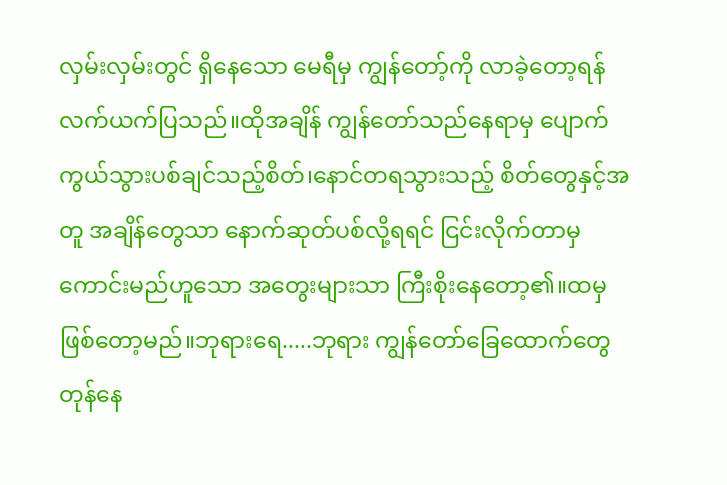လှမ်းလှမ်းတွင် ရှိနေသော မေရီမှ ကျွန်တော့်ကို လာခဲ့တော့ရန် လက်ယက်ပြသည်။ထိုအချိန် ကျွန်တော်သည်နေရာမှ ပျောက်ကွယ်သွားပစ်ချင်သည့်စိတ်၊နောင်တရသွားသည့် စိတ်တွေနှင့်အတူ အချိန်တွေသာ နောက်ဆုတ်ပစ်လို့ရရင် ငြင်းလိုက်တာမှ ကောင်းမည်ဟူသော အတွေးများသာ ကြီးစိုးနေတော့၏။ထမှဖြစ်တော့မည်။ဘုရားရေ.....ဘုရား ကျွန်တော်ခြေထောက်တွေ တုန်နေ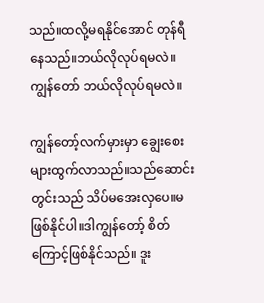သည်။ထလို့မရနိုင်အောင် တုန်ရီနေသည်။ဘယ်လိုလုပ်ရမလဲ။ကျွန်တော် ဘယ်လိုလုပ်ရမလဲ။

ကျွန်တော့်လက်မှားမှာ ချွေးစေးများထွက်လာသည်။သည်ဆောင်းတွင်းသည် သိပ်မအေးလှပေ။မဖြစ်နိုင်ပါ။ဒါကျွန်တော့် စိတ်ကြောင့်ဖြစ်နိုင်သည်။ ဒူး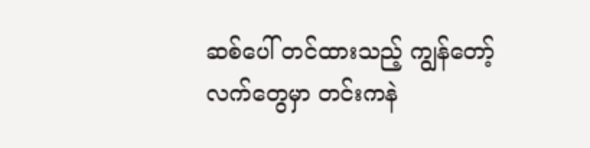ဆစ်ပေါ် တင်ထားသည့် ကျွန်တော့်လက်တွေမှာ တင်းကနဲ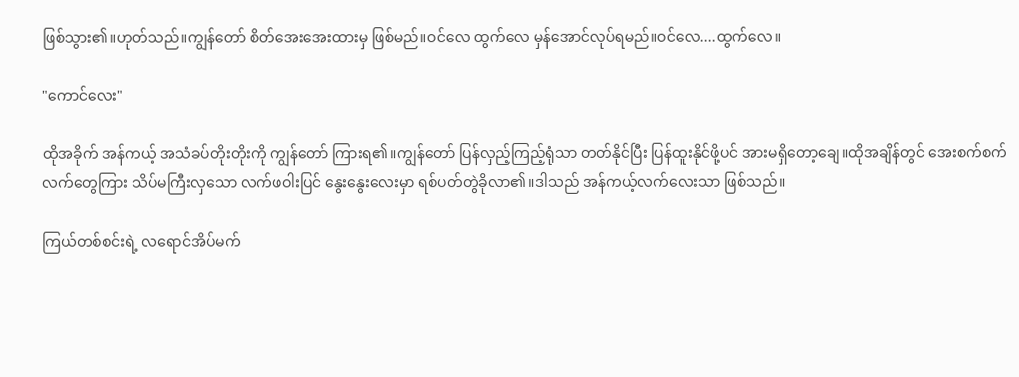ဖြစ်သွား၏။ဟုတ်သည်။ကျွန်တော် စိတ်အေးအေးထားမှ ဖြစ်မည်။ဝင်လေ ထွက်လေ မှန်အောင်လုပ်ရမည်။ဝင်လေ....ထွက်လေ။

"ကောင်လေး"

ထိုအခိုက် အန်ကယ့် အသံခပ်တိုးတိုးကို ကျွန်တော် ကြားရ၏။ကျွန်တော် ပြန်လှည့်ကြည့်ရုံသာ တတ်နိုင်ပြီး ပြန်ထူးနိုင်ဖို့ပင် အားမရှိတော့ချေ။ထိုအချိန်တွင် အေးစက်စက်လက်တွေကြား သိပ်မကြီးလှသော လက်ဖဝါးပြင် နွေးနွေးလေးမှာ ရစ်ပတ်တွဲခိုလာ၏။ဒါသည် အန်ကယ့်လက်လေးသာ ဖြစ်သည်။

ကြယ်တစ်စင်းရဲ့ လရောင်အိပ်မက်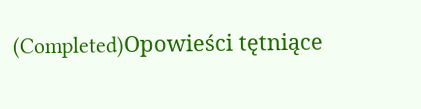(Completed)Opowieści tętniące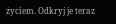życiem. Odkryj je teraz